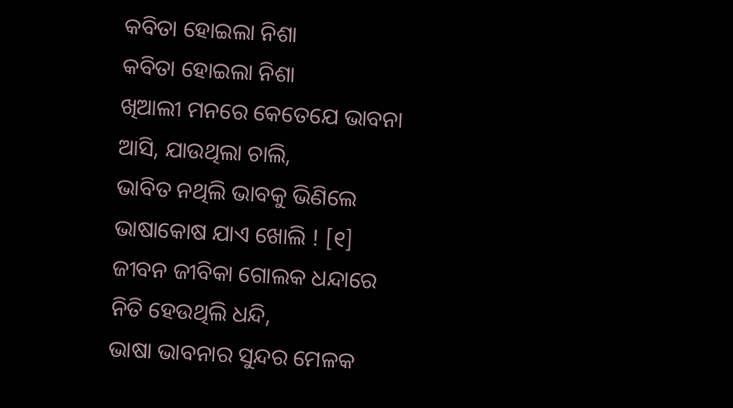କବିତା ହୋଇଲା ନିଶା
କବିତା ହୋଇଲା ନିଶା
ଖିଆଲୀ ମନରେ କେତେଯେ ଭାବନା
ଆସି, ଯାଉଥିଲା ଚାଲି,
ଭାବିତ ନଥିଲି ଭାବକୁ ଭିଣିଲେ
ଭାଷାକୋଷ ଯାଏ ଖୋଲି ! [୧]
ଜୀବନ ଜୀବିକା ଗୋଲକ ଧନ୍ଦାରେ
ନିତି ହେଉଥିଲି ଧନ୍ଦି,
ଭାଷା ଭାବନାର ସୁନ୍ଦର ମେଳକ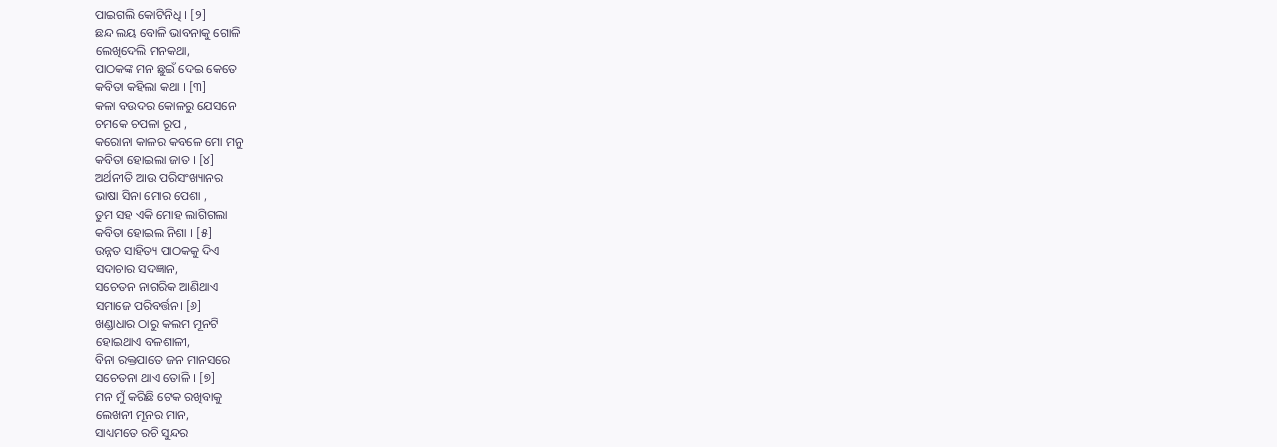ପାଇଗଲି କୋଟିନିଧି । [୨]
ଛନ୍ଦ ଲୟ ବୋଳି ଭାବନାକୁ ଗୋଳି
ଲେଖିଦେଲି ମନକଥା,
ପାଠକଙ୍କ ମନ ଛୁଇଁ ଦେଇ କେତେ
କବିତା କହିଲା କଥା । [୩]
କଳା ବଉଦର କୋଳରୁ ଯେସନେ
ଚମକେ ଚପଳା ରୂପ ,
କରୋନା କାଳର କବଳେ ମୋ ମନୁ
କବିତା ହୋଇଲା ଜାତ । [୪]
ଅର୍ଥନୀତି ଆଉ ପରିସଂଖ୍ୟାନର
ଭାଷା ସିନା ମୋର ପେଶା ,
ତୁମ ସହ ଏକି ମୋହ ଲାଗିଗଲା
କବିତା ହୋଇଲ ନିଶା । [୫]
ଉନ୍ନତ ସାହିତ୍ୟ ପାଠକକୁ ଦିଏ
ସଦାଚାର ସଦଜ୍ଞାନ,
ସଚେତନ ନାଗରିକ ଆଣିଥାଏ
ସମାଜେ ପରିବର୍ତ୍ତନ। [୬]
ଖଣ୍ଡାଧାର ଠାରୁ କଲମ ମୂନଟି
ହୋଇଥାଏ ବଳଶାଳୀ,
ବିନା ରକ୍ତପାତେ ଜନ ମାନସରେ
ସଚେତନା ଥାଏ ତୋଳି । [୭]
ମନ ମୁଁ କରିଛି ଟେକ ରଖିବାକୁ
ଲେଖନୀ ମୂନର ମାନ,
ସାଧ୍ୟମତେ ରଚି ସୁନ୍ଦର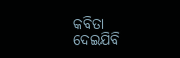କବିତା
ଦେଇଯିବି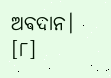ଅବଦାନ। [୮]